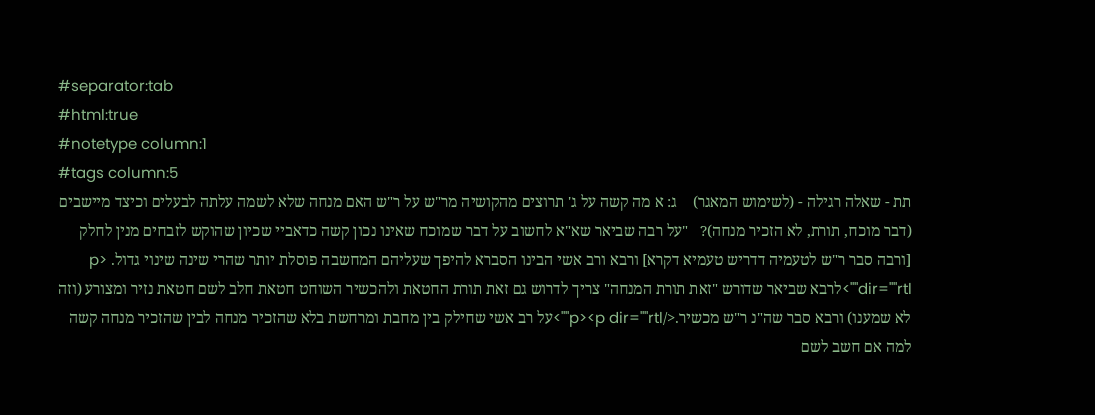#separator:tab
#html:true
#notetype column:1
#tags column:5
תת - שאלה רגילה - (לשימוש המאגר)    ג: א מה קשה על ג' תרוצים מהקושיה מר"ש על ר"ש האם מנחה שלא לשמה עלתה לבעלים וכיצד מיישבים (דבר מוכח, תורת, לא הזכיר מנחה)?   "על רבה שביאר שא"א לחשוב על דבר שמוכח שאינו נכון קשה כדאביי שכיון שהוקש לזבחים מנין לחלק [ורבה סבר ר"ש לטעמיה דדריש טעמיא דקרא] ורבא ורב אשי הבינו הסברא להיפך שעליהם המחשבה פוסלת יותר שהרי שינה שינוי גדול. <p dir=""rtl"">לרבא שביאר שדורש "זאת תורת המנחה" צריך לדרוש גם זאת תורת החטאת ולהכשיר השוחט חטאת חלב לשם חטאת נזיר ומצורע (וזה לא שמענו) ורבא סבר שה"נ ר"ש מכשיר.</p><p dir=""rtl"">על רב אשי שחילק בין מחבת ומרחשת בלא שהזכיר מנחה לבין שהזכיר מנחה קשה למה אם חשב לשם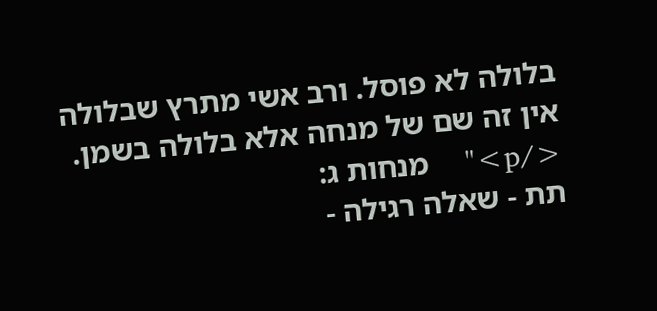בלולה לא פוסל. ורב אשי מתרץ שבלולה אין זה שם של מנחה אלא בלולה בשמן. </p>"    מנחות ג:
תת - שאלה רגילה -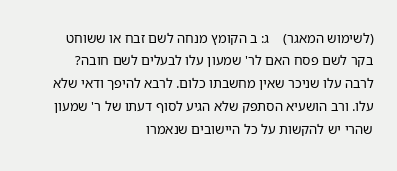(לשימוש המאגר)    ג: ב הקומץ מנחה לשם זבח או ששוחט בקר לשם פסח האם לר' שמעון עלו לבעלים לשם חובה? לרבה עלו שניכר שאין מחשבתו כלום. לרבא להיפך ודאי שלא עלו. ורב הושעיא הסתפק שלא הגיע לסוף דעתו של ר' שמעון שהרי יש להקשות על כל היישובים שנאמרו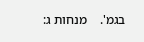בגמ'.    מנחות ג: